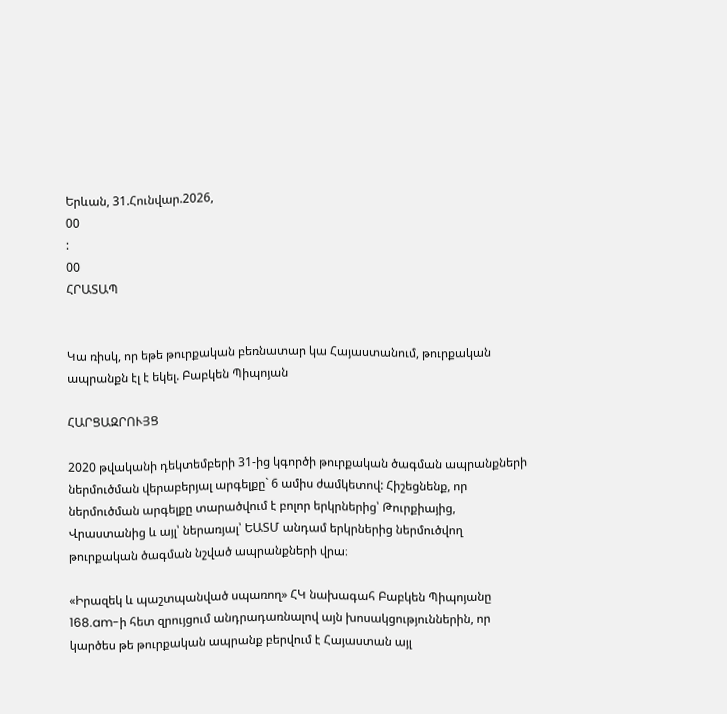Երևան, 31.Հունվար.2026,
00
:
00
ՀՐԱՏԱՊ


Կա ռիսկ, որ եթե թուրքական բեռնատար կա Հայաստանում, թուրքական ապրանքն էլ է եկել. Բաբկեն Պիպոյան

ՀԱՐՑԱԶՐՈՒՅՑ

2020 թվականի դեկտեմբերի 31-ից կգործի թուրքական ծագման ապրանքների ներմուծման վերաբերյալ արգելքը` 6 ամիս ժամկետով: Հիշեցնենք, որ ներմուծման արգելքը տարածվում է բոլոր երկրներից՝ Թուրքիայից, Վրաստանից և այլ՝ ներառյալ՝ ԵԱՏՄ անդամ երկրներից ներմուծվող թուրքական ծագման նշված ապրանքների վրա։

«Իրազեկ և պաշտպանված սպառող» ՀԿ նախագահ Բաբկեն Պիպոյանը 168.am-ի հետ զրույցում անդրադառնալով այն խոսակցություններին, որ կարծես թե թուրքական ապրանք բերվում է Հայաստան այլ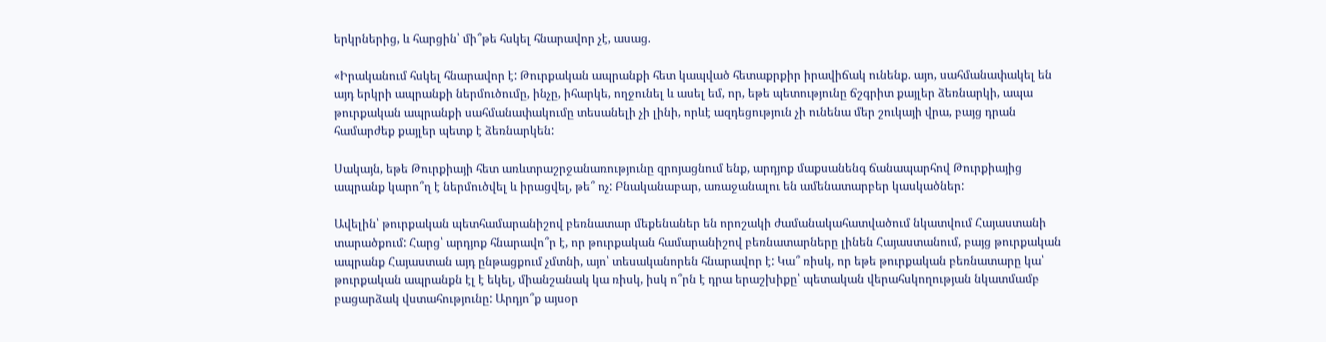երկրներից, և հարցին՝ մի՞թե հսկել հնարավոր չէ, ասաց.

«Իրականում հսկել հնարավոր է: Թուրքական ապրանքի հետ կապված հետաքրքիր իրավիճակ ունենք. այո, սահմանափակել են այդ երկրի ապրանքի ներմուծումը, ինչը, իհարկե, ողջունել և ասել եմ, որ, եթե պետությունը ճշգրիտ քայլեր ձեռնարկի, ապա թուրքական ապրանքի սահմանափակումը տեսանելի չի լինի, որևէ ազդեցություն չի ունենա մեր շուկայի վրա, բայց դրան համարժեք քայլեր պետք է ձեռնարկեն:

Սակայն, եթե Թուրքիայի հետ առևտրաշրջանառությունը զրոյացնում ենք, արդյոք մաքսանենգ ճանապարհով Թուրքիայից ապրանք կարո՞ղ է ներմուծվել և իրացվել, թե՞ ոչ: Բնականաբար, առաջանալու են ամենատարբեր կասկածներ:

Ավելին՝ թուրքական պետհամարանիշով բեռնատար մեքենաներ են որոշակի ժամանակահատվածում նկատվում Հայաստանի տարածքում: Հարց՝ արդյոք հնարավո՞ր է, որ թուրքական համարանիշով բեռնատարները լինեն Հայաստանում, բայց թուրքական ապրանք Հայաստան այդ ընթացքում չմտնի, այո՝ տեսականորեն հնարավոր է: Կա՞ ռիսկ, որ եթե թուրքական բեռնատարը կա՝ թուրքական ապրանքն էլ է եկել, միանշանակ կա ռիսկ, իսկ ո՞րն է դրա երաշխիքը՝ պետական վերահսկողության նկատմամբ բացարձակ վստահությունը: Արդյո՞ք այսօր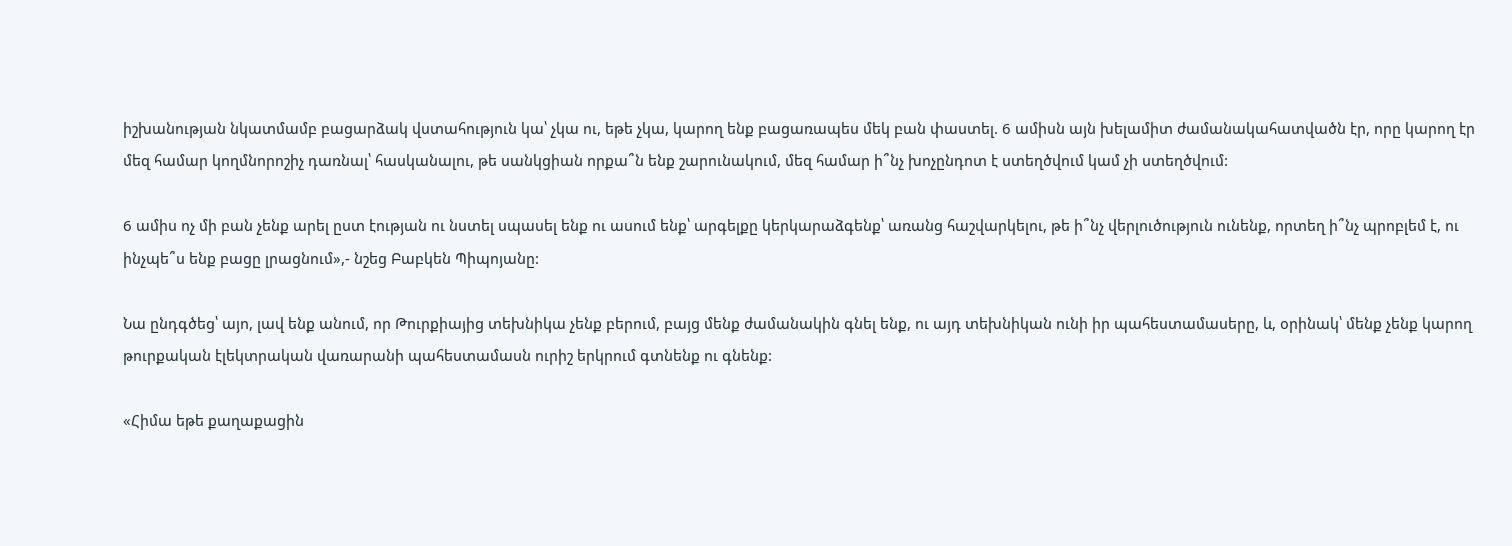իշխանության նկատմամբ բացարձակ վստահություն կա՝ չկա ու, եթե չկա, կարող ենք բացառապես մեկ բան փաստել. 6 ամիսն այն խելամիտ ժամանակահատվածն էր, որը կարող էր մեզ համար կողմնորոշիչ դառնալ՝ հասկանալու, թե սանկցիան որքա՞ն ենք շարունակում, մեզ համար ի՞նչ խոչընդոտ է ստեղծվում կամ չի ստեղծվում:

6 ամիս ոչ մի բան չենք արել ըստ էության ու նստել սպասել ենք ու ասում ենք՝ արգելքը կերկարաձգենք՝ առանց հաշվարկելու, թե ի՞նչ վերլուծություն ունենք, որտեղ ի՞նչ պրոբլեմ է, ու ինչպե՞ս ենք բացը լրացնում»,- նշեց Բաբկեն Պիպոյանը:

Նա ընդգծեց՝ այո, լավ ենք անում, որ Թուրքիայից տեխնիկա չենք բերում, բայց մենք ժամանակին գնել ենք, ու այդ տեխնիկան ունի իր պահեստամասերը, և, օրինակ՝ մենք չենք կարող թուրքական էլեկտրական վառարանի պահեստամասն ուրիշ երկրում գտնենք ու գնենք:

«Հիմա եթե քաղաքացին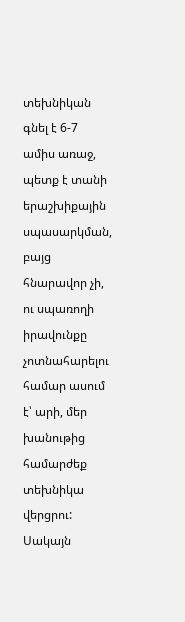տեխնիկան գնել է 6-7 ամիս առաջ, պետք է տանի երաշխիքային սպասարկման, բայց հնարավոր չի, ու սպառողի իրավունքը չոտնահարելու համար ասում է՝ արի, մեր խանութից համարժեք տեխնիկա վերցրու: Սակայն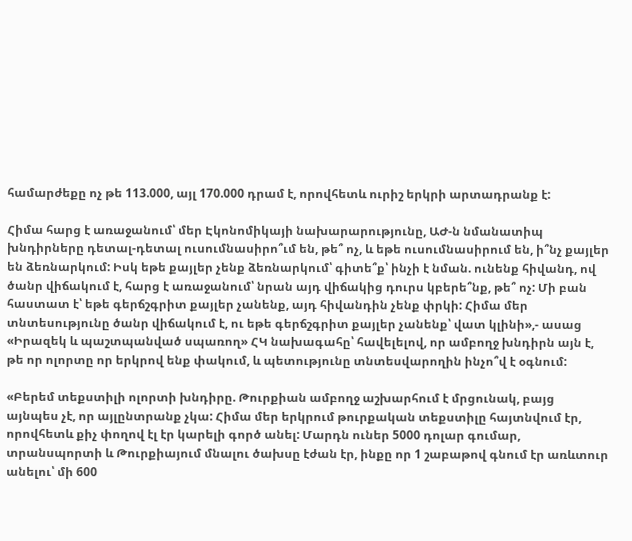համարժեքը ոչ թե 113.000, այլ 170.000 դրամ է, որովհետև ուրիշ երկրի արտադրանք է:

Հիմա հարց է առաջանում՝ մեր Էկոնոմիկայի նախարարությունը, ԱԺ-ն նմանատիպ խնդիրները դետալ-դետալ ուսումնասիրո՞ւմ են, թե՞ ոչ, և եթե ուսումնասիրում են, ի՞նչ քայլեր են ձեռնարկում: Իսկ եթե քայլեր չենք ձեռնարկում՝ գիտե՞ք՝ ինչի է նման. ունենք հիվանդ, ով ծանր վիճակում է, հարց է առաջանում՝ նրան այդ վիճակից դուրս կբերե՞նք, թե՞ ոչ: Մի բան հաստատ է՝ եթե գերճշգրիտ քայլեր չանենք, այդ հիվանդին չենք փրկի: Հիմա մեր տնտեսությունը ծանր վիճակում է, ու եթե գերճշգրիտ քայլեր չանենք՝ վատ կլինի»,- ասաց «Իրազեկ և պաշտպանված սպառող» ՀԿ նախագահը՝ հավելելով, որ ամբողջ խնդիրն այն է, թե որ ոլորտը որ երկրով ենք փակում, և պետությունը տնտեսվարողին ինչո՞վ է օգնում:

«Բերեմ տեքստիլի ոլորտի խնդիրը. Թուրքիան ամբողջ աշխարհում է մրցունակ, բայց այնպես չէ, որ այլընտրանք չկա: Հիմա մեր երկրում թուրքական տեքստիլը հայտնվում էր, որովհետև քիչ փողով էլ էր կարելի գործ անել: Մարդն ուներ 5000 դոլար գումար, տրանսպորտի և Թուրքիայում մնալու ծախսը էժան էր, ինքը որ 1 շաբաթով գնում էր առևտուր անելու՝ մի 600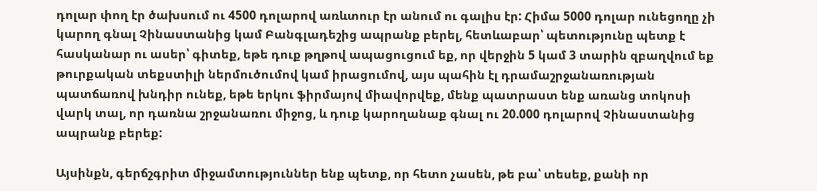դոլար փող էր ծախսում ու 4500 դոլարով առևտուր էր անում ու գալիս էր: Հիմա 5000 դոլար ունեցողը չի կարող գնալ Չինաստանից կամ Բանգլադեշից ապրանք բերել, հետևաբար՝ պետությունը պետք է հասկանար ու ասեր՝ գիտեք, եթե դուք թղթով ապացուցում եք, որ վերջին 5 կամ 3 տարին զբաղվում եք թուրքական տեքստիլի ներմուծումով կամ իրացումով, այս պահին էլ դրամաշրջանառության պատճառով խնդիր ունեք, եթե երկու ֆիրմայով միավորվեք, մենք պատրաստ ենք առանց տոկոսի վարկ տալ, որ դառնա շրջանառու միջոց, և դուք կարողանաք գնալ ու 20.000 դոլարով Չինաստանից ապրանք բերեք:

Այսինքն, գերճշգրիտ միջամտություններ ենք պետք, որ հետո չասեն, թե բա՝ տեսեք, քանի որ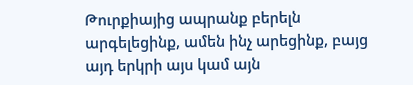Թուրքիայից ապրանք բերելն արգելեցինք, ամեն ինչ արեցինք, բայց այդ երկրի այս կամ այն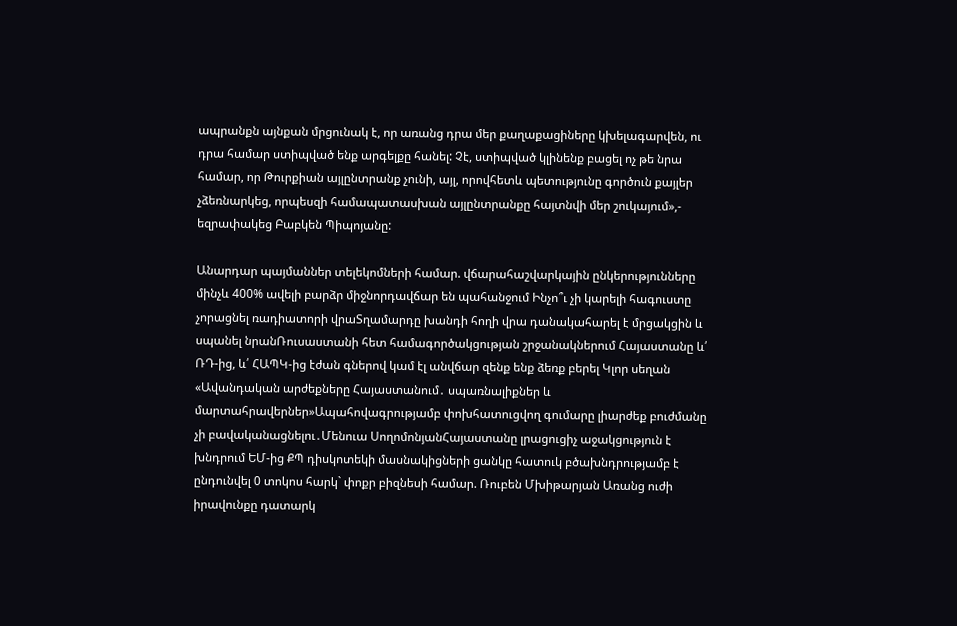ապրանքն այնքան մրցունակ է, որ առանց դրա մեր քաղաքացիները կխելագարվեն, ու դրա համար ստիպված ենք արգելքը հանել: Չէ, ստիպված կլինենք բացել ոչ թե նրա համար, որ Թուրքիան այլընտրանք չունի, այլ, որովհետև պետությունը գործուն քայլեր չձեռնարկեց, որպեսզի համապատասխան այլընտրանքը հայտնվի մեր շուկայում»,- եզրափակեց Բաբկեն Պիպոյանը:

Անարդար պայմաններ տելեկոմների համար. վճարահաշվարկային ընկերությունները մինչև 400% ավելի բարձր միջնորդավճար են պահանջում Ինչո՞ւ չի կարելի հագուստը չորացնել ռադիատորի վրաՏղամարդը խանդի հողի վրա դանակահարել է մրցակցին և սպանել նրանՌուսաստանի հետ համագործակցության շրջանակներում Հայաստանը և՛ ՌԴ-ից, և՛ ՀԱՊԿ-ից էժան գներով կամ էլ անվճար զենք ենք ձեռք բերել Կլոր սեղան «Ավանդական արժեքները Հայաստանում․ սպառնալիքներ և մարտահրավերներ»Ապահովագրությամբ փոխհատուցվող գումարը լիարժեք բուժմանը չի բավականացնելու․Մենուա ՍողոմոնյանՀայաստանը լրացուցիչ աջակցություն է խնդրում ԵՄ-ից ՔՊ դիսկոտեկի մասնակիցների ցանկը հատուկ բծախնդրությամբ է ընդունվել 0 տոկոս հարկ` փոքր բիզնեսի համար. Ռուբեն Մխիթարյան Առանց ուժի իրավունքը դատարկ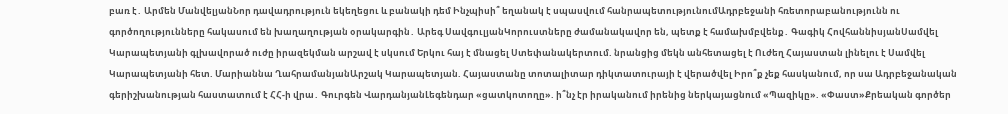բառ է․ Արմեն ՄանվելյանՆոր դավադրություն եկեղեցու և բանակի դեմ Ինչպիսի՞ եղանակ է սպասվում հանրապետությունումԱդրբեջանի հռետորաբանությունն ու գործողությունները հակասում են խաղաղության օրակարգին․ Արեգ ՍավգուլյանԿորուստները ժամանակավոր են, պետք է համախմբվենք․ Գագիկ ՀովհաննիսյանՍամվել Կարապետյանի գլխավորած ուժը իրազեկման արշավ է սկսում Երկու հայ է մնացել Ստեփանակերտում. նրանցից մեկն անհետացել է Ուժեղ Հայաստան լինելու է Սամվել Կարապետյանի հետ. Մարիաննա ՂահրամանյանԱրշակ Կարապետյան. Հայաստանը տոտալիտար դիկտատուրայի է վերածվել Իրո՞ք չեք հասկանում, որ սա Ադրբեջանական գերիշխանության հաստատում է ՀՀ-ի վրա․ Գուրգեն ՎարդանյանԼեգենդար «ցատկոտողը». ի՞նչ էր իրականում իրենից ներկայացնում «Պազիկը». «Փաստ»Քրեական գործեր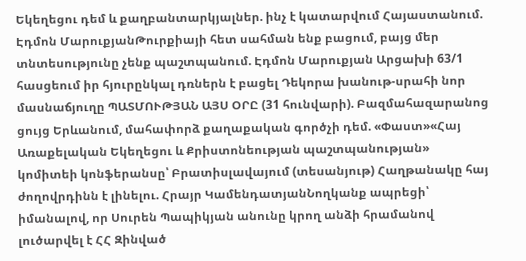Եկեղեցու դեմ և քաղբանտարկյալներ. ինչ է կատարվում Հայաստանում. Էդմոն ՄարուքյանԹուրքիայի հետ սահման ենք բացում, բայց մեր տնտեսությունը չենք պաշտպանում. Էդմոն Մարուքյան Արցախի 63/1 հասցեում իր հյուրընկալ դռներն է բացել Դեկորա խանութ-սրահի նոր մասնաճյուղը ՊԱՏՄՈՒԹՅԱՆ ԱՅՍ ՕՐԸ (31 հունվարի). Բազմահազարանոց ցույց Երևանում, մահափորձ քաղաքական գործչի դեմ. «Փաստ»«Հայ Առաքելական Եկեղեցու և Քրիստոնեության պաշտպանության» կոմիտեի կոնֆերանսը՝ Բրատիսլավայում (տեսանյութ) Հաղթանակը հայ ժողովրդինն է լինելու. Հրայր ԿամենդատյանՆողկանք ապրեցի՝ իմանալով, որ Սուրեն Պապիկյան անունը կրող անձի հրամանով լուծարվել է ՀՀ Զինված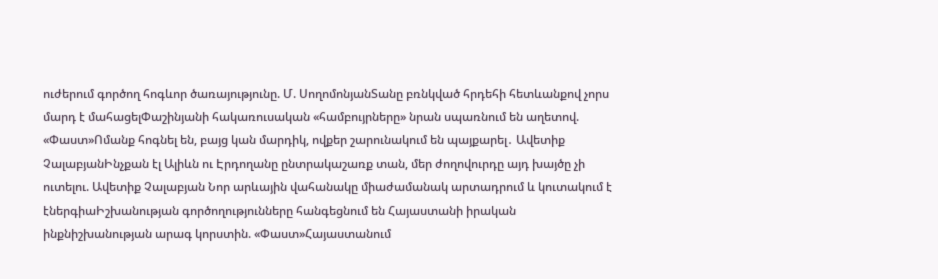ուժերում գործող հոգևոր ծառայությունը. Մ. ՍողոմոնյանՏանը բռնկված հրդեհի հետևանքով չորս մարդ է մահացելՓաշինյանի հակառուսական «համբույրները» նրան սպառնում են աղետով. «Փաստ»Ոմանք հոգնել են, բայց կան մարդիկ, ովքեր շարունակում են պայքարել․ Ավետիք ՉալաբյանԻնչքան էլ Ալիևն ու Էրդողանը ընտրակաշառք տան, մեր ժողովուրդը այդ խայծը չի ուտելու. Ավետիք Չալաբյան Նոր արևային վահանակը միաժամանակ արտադրում և կուտակում է էներգիաԻշխանության գործողությունները հանգեցնում են Հայաստանի իրական ինքնիշխանության արագ կորստին. «Փաստ»Հայաստանում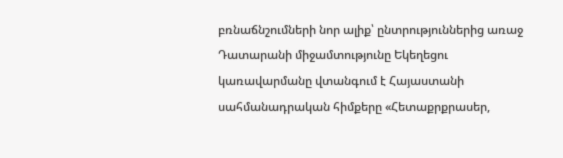բռնաճնշումների նոր ալիք՝ ընտրություններից առաջ Դատարանի միջամտությունը Եկեղեցու կառավարմանը վտանգում է Հայաստանի սահմանադրական հիմքերը «Հետաքրքրասեր,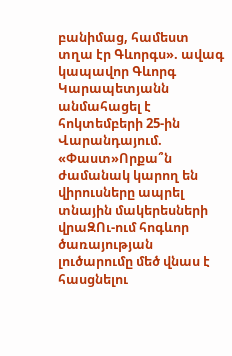բանիմաց, համեստ տղա էր Գևորգս». ավագ կապավոր Գևորգ Կարապետյանն անմահացել է հոկտեմբերի 25-ին Վարանդայում. «Փաստ»Որքա՞ն ժամանակ կարող են վիրուսները ապրել տնային մակերեսների վրաԶՈւ-ում հոգևոր ծառայության լուծարումը մեծ վնաս է հասցնելու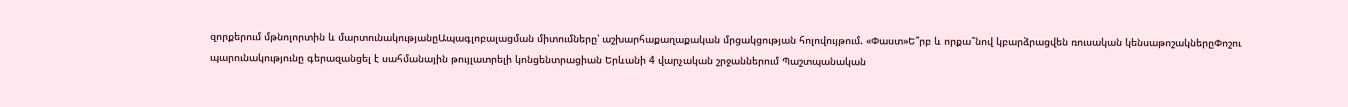զորքերում մթնոլորտին և մարտունակությանըԱպագլոբալացման միտումները՝ աշխարհաքաղաքական մրցակցության հոլովույթում. «Փաստ»Ե՞րբ և որքա՞նով կբարձրացվեն ռուսական կենսաթոշակներըՓոշու պարունակությունը գերազանցել է սահմանային թույլատրելի կոնցենտրացիան Երևանի 4 վարչական շրջաններում Պաշտպանական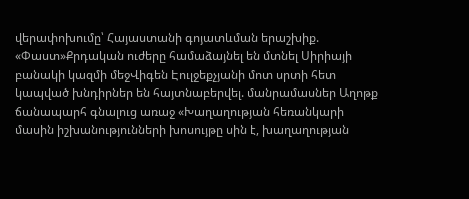վերափոխումը՝ Հայաստանի գոյատևման երաշխիք. «Փաստ»Քրդական ուժերը համաձայնել են մտնել Սիրիայի բանակի կազմի մեջՎիգեն Էուլջեքչյանի մոտ սրտի հետ կապված խնդիրներ են հայտնաբերվել. մանրամասներ Աղոթք ճանապարհ գնալուց առաջ «Խաղաղության հեռանկարի մասին իշխանությունների խոսույթը սին է, խաղաղության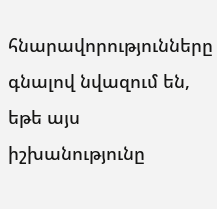հնարավորությունները գնալով նվազում են, եթե այս իշխանությունը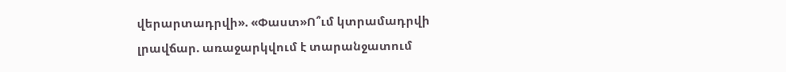վերարտադրվի». «Փաստ»Ո՞ւմ կտրամադրվի լրավճար. առաջարկվում է տարանջատում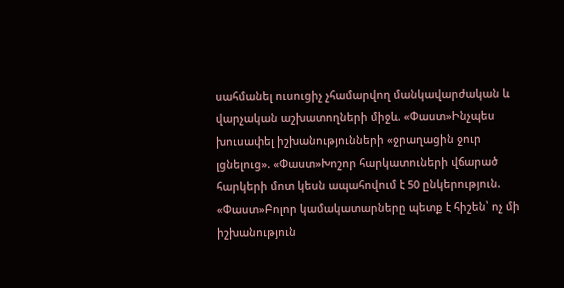սահմանել ուսուցիչ չհամարվող մանկավարժական և վարչական աշխատողների միջև. «Փաստ»Ինչպես խուսափել իշխանությունների «ջրաղացին ջուր լցնելուց». «Փաստ»Խոշոր հարկատուների վճարած հարկերի մոտ կեսն ապահովում է 50 ընկերություն. «Փաստ»Բոլոր կամակատարները պետք է հիշեն՝ ոչ մի իշխանություն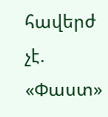հավերժ չէ. «Փաստ»